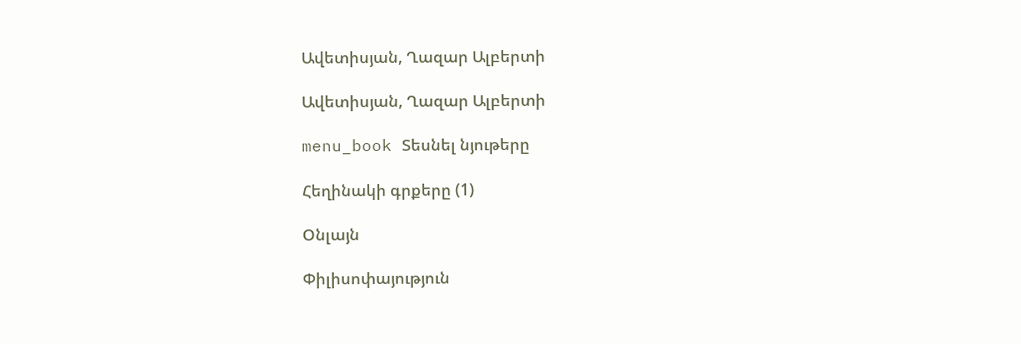Ավետիսյան, Ղազար Ալբերտի

Ավետիսյան, Ղազար Ալբերտի

menu_book Տեսնել նյութերը

Հեղինակի գրքերը (1)

Օնլայն

Փիլիսոփայություն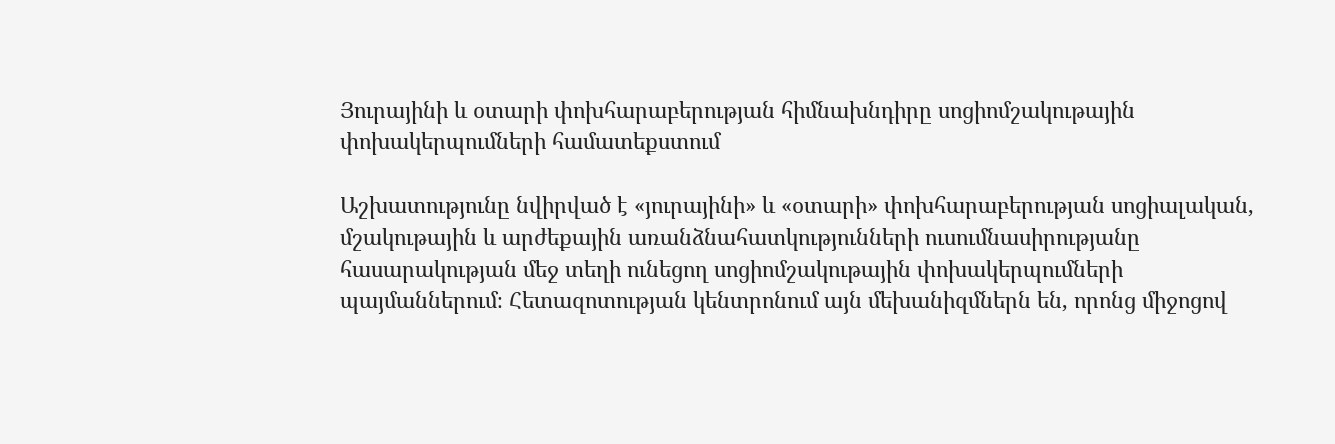Յուրայինի և օտարի փոխհարաբերության հիմնախնդիրը սոցիոմշակութային փոխակերպումների համատեքստում

Աշխատությունը նվիրված է «յուրայինի» և «օտարի» փոխհարաբերության սոցիալական, մշակութային և արժեքային առանձնահատկությունների ուսումնասիրությանը հասարակության մեջ տեղի ունեցող սոցիոմշակութային փոխակերպումների պայմաններում։ Հետազոտության կենտրոնում այն մեխանիզմներն են, որոնց միջոցով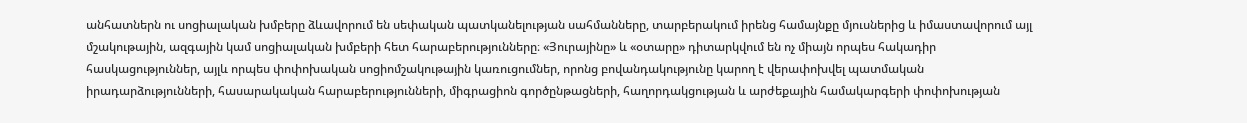անհատներն ու սոցիալական խմբերը ձևավորում են սեփական պատկանելության սահմանները, տարբերակում իրենց համայնքը մյուսներից և իմաստավորում այլ մշակութային, ազգային կամ սոցիալական խմբերի հետ հարաբերությունները։ «Յուրայինը» և «օտարը» դիտարկվում են ոչ միայն որպես հակադիր հասկացություններ, այլև որպես փոփոխական սոցիոմշակութային կառուցումներ, որոնց բովանդակությունը կարող է վերափոխվել պատմական իրադարձությունների, հասարակական հարաբերությունների, միգրացիոն գործընթացների, հաղորդակցության և արժեքային համակարգերի փոփոխության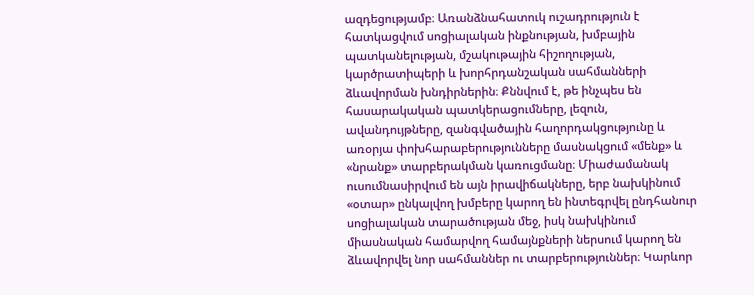ազդեցությամբ։ Առանձնահատուկ ուշադրություն է հատկացվում սոցիալական ինքնության, խմբային պատկանելության, մշակութային հիշողության, կարծրատիպերի և խորհրդանշական սահմանների ձևավորման խնդիրներին։ Քննվում է, թե ինչպես են հասարակական պատկերացումները, լեզուն, ավանդույթները, զանգվածային հաղորդակցությունը և առօրյա փոխհարաբերությունները մասնակցում «մենք» և «նրանք» տարբերակման կառուցմանը։ Միաժամանակ ուսումնասիրվում են այն իրավիճակները, երբ նախկինում «օտար» ընկալվող խմբերը կարող են ինտեգրվել ընդհանուր սոցիալական տարածության մեջ, իսկ նախկինում միասնական համարվող համայնքների ներսում կարող են ձևավորվել նոր սահմաններ ու տարբերություններ։ Կարևոր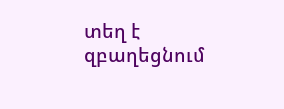տեղ է զբաղեցնում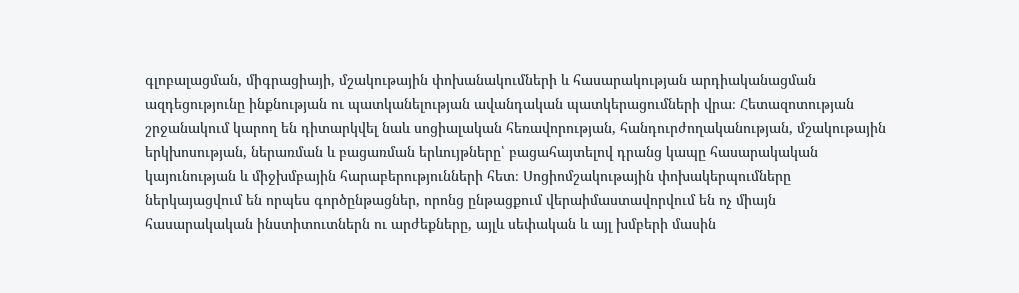գլոբալացման, միգրացիայի, մշակութային փոխանակումների և հասարակության արդիականացման ազդեցությունը ինքնության ու պատկանելության ավանդական պատկերացումների վրա։ Հետազոտության շրջանակում կարող են դիտարկվել նաև սոցիալական հեռավորության, հանդուրժողականության, մշակութային երկխոսության, ներառման և բացառման երևույթները՝ բացահայտելով դրանց կապը հասարակական կայունության և միջխմբային հարաբերությունների հետ։ Սոցիոմշակութային փոխակերպումները ներկայացվում են որպես գործընթացներ, որոնց ընթացքում վերաիմաստավորվում են ոչ միայն հասարակական ինստիտուտներն ու արժեքները, այլև սեփական և այլ խմբերի մասին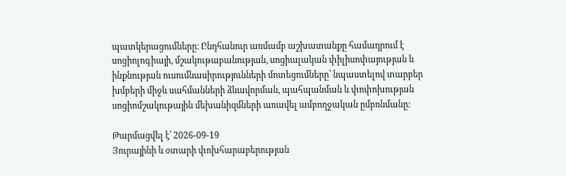պատկերացումները։ Ընդհանուր առմամբ աշխատանքը համադրում է սոցիոլոգիայի, մշակութաբանության, սոցիալական փիլիսոփայության և ինքնության ուսումնասիրությունների մոտեցումները՝ նպաստելով տարբեր խմբերի միջև սահմանների ձևավորման, պահպանման և փոփոխության սոցիոմշակութային մեխանիզմների առավել ամբողջական ըմբռնմանը։

Թարմացվել է՝ 2026-09-19
Յուրայինի և օտարի փոխհարաբերության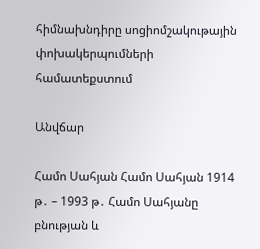հիմնախնդիրը սոցիոմշակութային փոխակերպումների համատեքստում

Անվճար

Համո Սահյան Համո Սահյան 1914 թ․ – 1993 թ․ Համո Սահյանը բնության և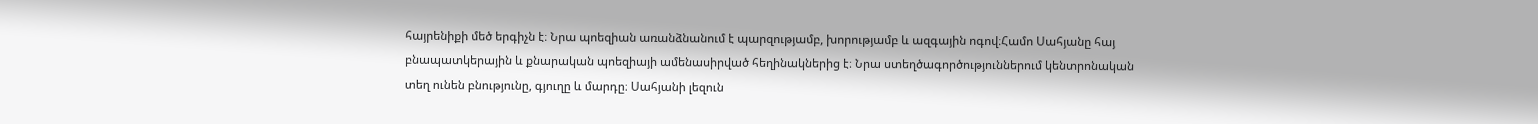հայրենիքի մեծ երգիչն է։ Նրա պոեզիան առանձնանում է պարզությամբ, խորությամբ և ազգային ոգով։Համո Սահյանը հայ բնապատկերային և քնարական պոեզիայի ամենասիրված հեղինակներից է։ Նրա ստեղծագործություններում կենտրոնական տեղ ունեն բնությունը, գյուղը և մարդը։ Սահյանի լեզուն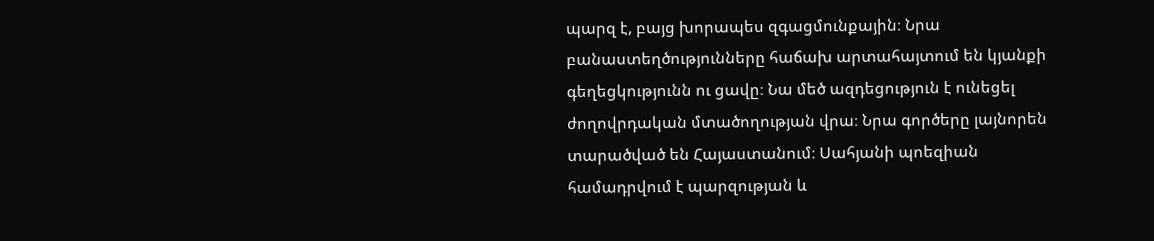պարզ է, բայց խորապես զգացմունքային։ Նրա բանաստեղծությունները հաճախ արտահայտում են կյանքի գեղեցկությունն ու ցավը։ Նա մեծ ազդեցություն է ունեցել ժողովրդական մտածողության վրա։ Նրա գործերը լայնորեն տարածված են Հայաստանում։ Սահյանի պոեզիան համադրվում է պարզության և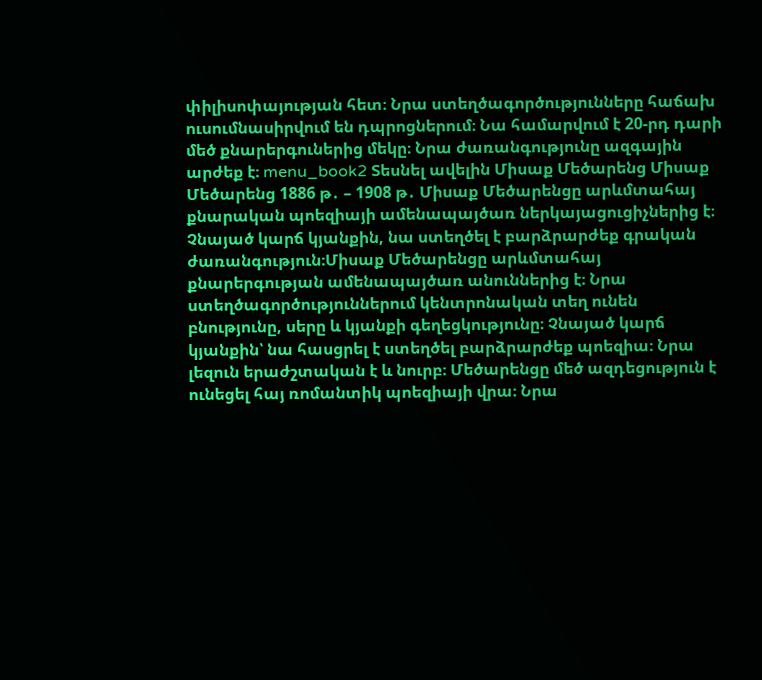փիլիսոփայության հետ։ Նրա ստեղծագործությունները հաճախ ուսումնասիրվում են դպրոցներում։ Նա համարվում է 20-րդ դարի մեծ քնարերգուներից մեկը։ Նրա ժառանգությունը ազգային արժեք է։ menu_book2 Տեսնել ավելին Միսաք Մեծարենց Միսաք Մեծարենց 1886 թ․ – 1908 թ․ Միսաք Մեծարենցը արևմտահայ քնարական պոեզիայի ամենապայծառ ներկայացուցիչներից է։ Չնայած կարճ կյանքին, նա ստեղծել է բարձրարժեք գրական ժառանգություն։Միսաք Մեծարենցը արևմտահայ քնարերգության ամենապայծառ անուններից է։ Նրա ստեղծագործություններում կենտրոնական տեղ ունեն բնությունը, սերը և կյանքի գեղեցկությունը։ Չնայած կարճ կյանքին՝ նա հասցրել է ստեղծել բարձրարժեք պոեզիա։ Նրա լեզուն երաժշտական է և նուրբ։ Մեծարենցը մեծ ազդեցություն է ունեցել հայ ռոմանտիկ պոեզիայի վրա։ Նրա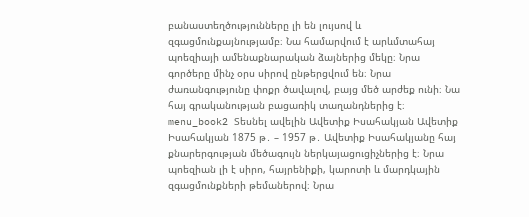բանաստեղծությունները լի են լույսով և զգացմունքայնությամբ։ Նա համարվում է արևմտահայ պոեզիայի ամենաքնարական ձայներից մեկը։ Նրա գործերը մինչ օրս սիրով ընթերցվում են։ Նրա ժառանգությունը փոքր ծավալով, բայց մեծ արժեք ունի։ Նա հայ գրականության բացառիկ տաղանդներից է։ menu_book2 Տեսնել ավելին Ավետիք Իսահակյան Ավետիք Իսահակյան 1875 թ․ – 1957 թ․ Ավետիք Իսահակյանը հայ քնարերգության մեծագույն ներկայացուցիչներից է։ Նրա պոեզիան լի է սիրո, հայրենիքի, կարոտի և մարդկային զգացմունքների թեմաներով։ Նրա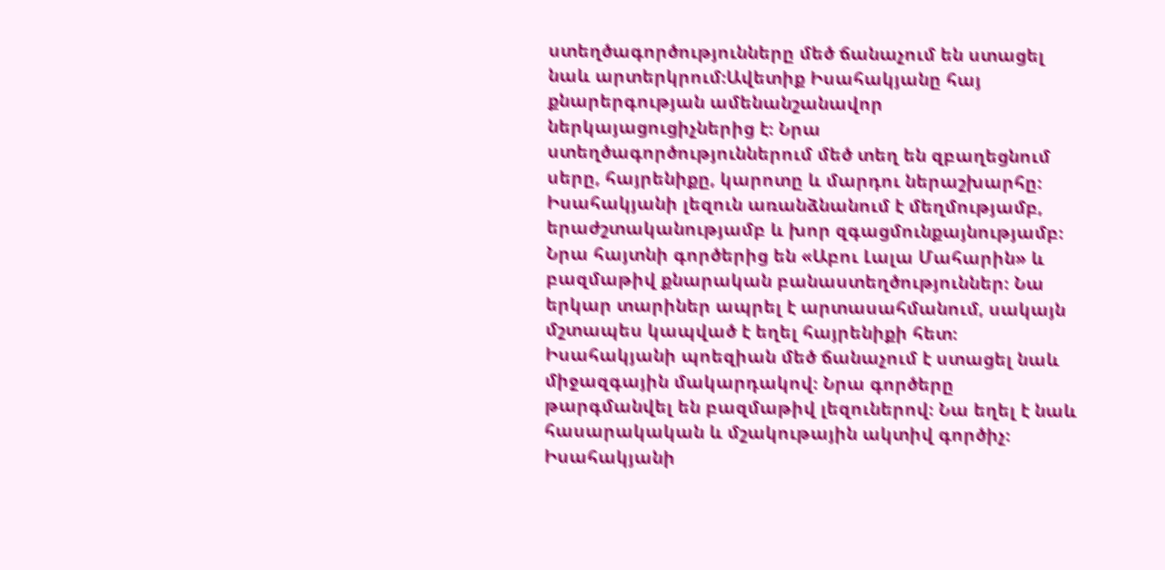ստեղծագործությունները մեծ ճանաչում են ստացել նաև արտերկրում։Ավետիք Իսահակյանը հայ քնարերգության ամենանշանավոր ներկայացուցիչներից է։ Նրա ստեղծագործություններում մեծ տեղ են զբաղեցնում սերը, հայրենիքը, կարոտը և մարդու ներաշխարհը։ Իսահակյանի լեզուն առանձնանում է մեղմությամբ, երաժշտականությամբ և խոր զգացմունքայնությամբ։ Նրա հայտնի գործերից են «Աբու Լալա Մահարին» և բազմաթիվ քնարական բանաստեղծություններ։ Նա երկար տարիներ ապրել է արտասահմանում, սակայն մշտապես կապված է եղել հայրենիքի հետ։ Իսահակյանի պոեզիան մեծ ճանաչում է ստացել նաև միջազգային մակարդակով։ Նրա գործերը թարգմանվել են բազմաթիվ լեզուներով։ Նա եղել է նաև հասարակական և մշակութային ակտիվ գործիչ։ Իսահակյանի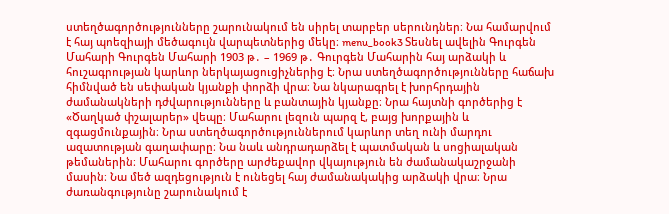ստեղծագործությունները շարունակում են սիրել տարբեր սերունդներ։ Նա համարվում է հայ պոեզիայի մեծագույն վարպետներից մեկը։ menu_book3 Տեսնել ավելին Գուրգեն Մահարի Գուրգեն Մահարի 1903 թ․ – 1969 թ․ Գուրգեն Մահարին հայ արձակի և հուշագրության կարևոր ներկայացուցիչներից է։ Նրա ստեղծագործությունները հաճախ հիմնված են սեփական կյանքի փորձի վրա։ Նա նկարագրել է խորհրդային ժամանակների դժվարությունները և բանտային կյանքը։ Նրա հայտնի գործերից է «Ծաղկած փշալարեր» վեպը։ Մահարու լեզուն պարզ է, բայց խորքային և զգացմունքային։ Նրա ստեղծագործություններում կարևոր տեղ ունի մարդու ազատության գաղափարը։ Նա նաև անդրադարձել է պատմական և սոցիալական թեմաներին։ Մահարու գործերը արժեքավոր վկայություն են ժամանակաշրջանի մասին։ Նա մեծ ազդեցություն է ունեցել հայ ժամանակակից արձակի վրա։ Նրա ժառանգությունը շարունակում է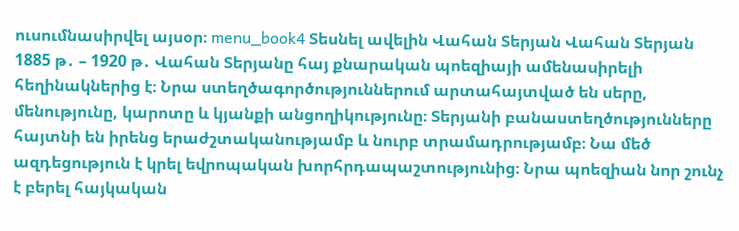ուսումնասիրվել այսօր։ menu_book4 Տեսնել ավելին Վահան Տերյան Վահան Տերյան 1885 թ․ – 1920 թ․ Վահան Տերյանը հայ քնարական պոեզիայի ամենասիրելի հեղինակներից է։ Նրա ստեղծագործություններում արտահայտված են սերը, մենությունը, կարոտը և կյանքի անցողիկությունը։ Տերյանի բանաստեղծությունները հայտնի են իրենց երաժշտականությամբ և նուրբ տրամադրությամբ։ Նա մեծ ազդեցություն է կրել եվրոպական խորհրդապաշտությունից։ Նրա պոեզիան նոր շունչ է բերել հայկական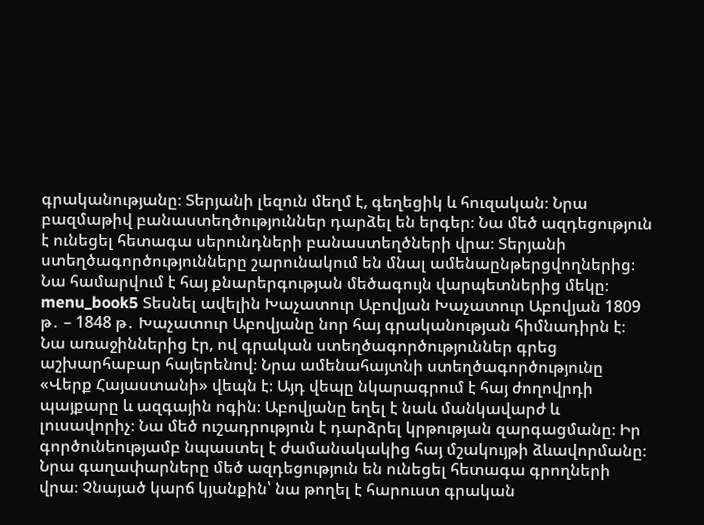գրականությանը։ Տերյանի լեզուն մեղմ է, գեղեցիկ և հուզական։ Նրա բազմաթիվ բանաստեղծություններ դարձել են երգեր։ Նա մեծ ազդեցություն է ունեցել հետագա սերունդների բանաստեղծների վրա։ Տերյանի ստեղծագործությունները շարունակում են մնալ ամենաընթերցվողներից։ Նա համարվում է հայ քնարերգության մեծագույն վարպետներից մեկը։ menu_book5 Տեսնել ավելին Խաչատուր Աբովյան Խաչատուր Աբովյան 1809 թ․ – 1848 թ․ Խաչատուր Աբովյանը նոր հայ գրականության հիմնադիրն է։ Նա առաջիններից էր, ով գրական ստեղծագործություններ գրեց աշխարհաբար հայերենով։ Նրա ամենահայտնի ստեղծագործությունը «Վերք Հայաստանի» վեպն է։ Այդ վեպը նկարագրում է հայ ժողովրդի պայքարը և ազգային ոգին։ Աբովյանը եղել է նաև մանկավարժ և լուսավորիչ։ Նա մեծ ուշադրություն է դարձրել կրթության զարգացմանը։ Իր գործունեությամբ նպաստել է ժամանակակից հայ մշակույթի ձևավորմանը։ Նրա գաղափարները մեծ ազդեցություն են ունեցել հետագա գրողների վրա։ Չնայած կարճ կյանքին՝ նա թողել է հարուստ գրական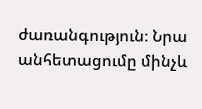ժառանգություն։ Նրա անհետացումը մինչև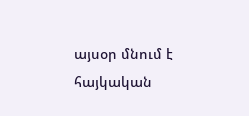այսօր մնում է հայկական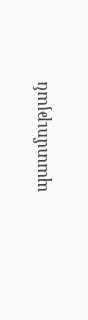պատմության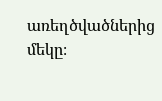առեղծվածներից մեկը։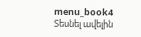menu_book4 Տեսնել ավելին